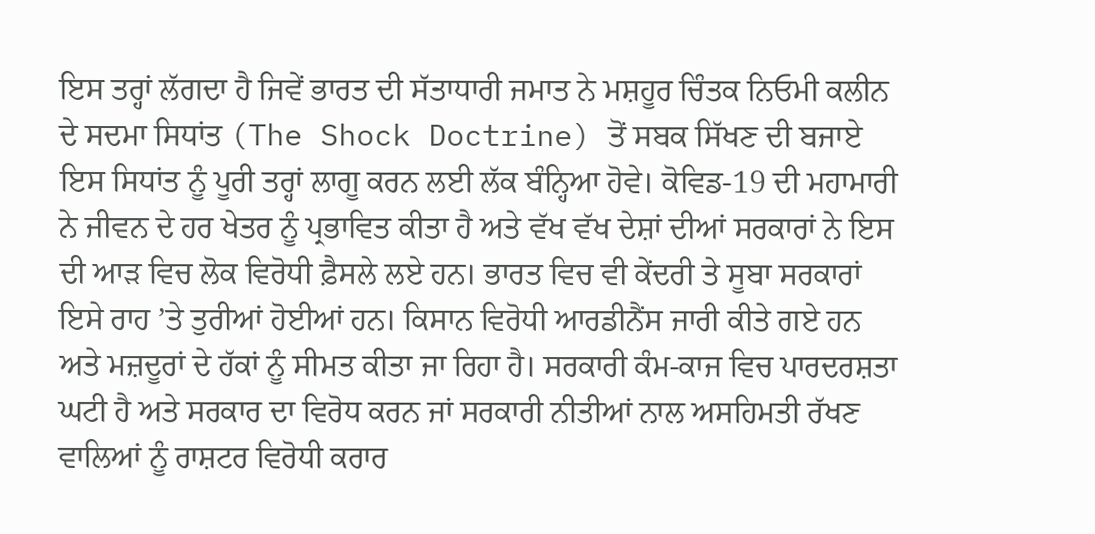ਇਸ ਤਰ੍ਹਾਂ ਲੱਗਦਾ ਹੈ ਜਿਵੇਂ ਭਾਰਤ ਦੀ ਸੱਤਾਧਾਰੀ ਜਮਾਤ ਨੇ ਮਸ਼ਹੂਰ ਚਿੰਤਕ ਨਿਓਮੀ ਕਲੀਨ ਦੇ ਸਦਮਾ ਸਿਧਾਂਤ (The Shock Doctrine) ਤੋਂ ਸਬਕ ਸਿੱਖਣ ਦੀ ਬਜਾਏ ਇਸ ਸਿਧਾਂਤ ਨੂੰ ਪੂਰੀ ਤਰ੍ਹਾਂ ਲਾਗੂ ਕਰਨ ਲਈ ਲੱਕ ਬੰਨ੍ਹਿਆ ਹੋਵੇ। ਕੋਵਿਡ-19 ਦੀ ਮਹਾਮਾਰੀ ਨੇ ਜੀਵਨ ਦੇ ਹਰ ਖੇਤਰ ਨੂੰ ਪ੍ਰਭਾਵਿਤ ਕੀਤਾ ਹੈ ਅਤੇ ਵੱਖ ਵੱਖ ਦੇਸ਼ਾਂ ਦੀਆਂ ਸਰਕਾਰਾਂ ਨੇ ਇਸ ਦੀ ਆੜ ਵਿਚ ਲੋਕ ਵਿਰੋਧੀ ਫ਼ੈਸਲੇ ਲਏ ਹਨ। ਭਾਰਤ ਵਿਚ ਵੀ ਕੇਂਦਰੀ ਤੇ ਸੂਬਾ ਸਰਕਾਰਾਂ ਇਸੇ ਰਾਹ ’ਤੇ ਤੁਰੀਆਂ ਹੋਈਆਂ ਹਨ। ਕਿਸਾਨ ਵਿਰੋਧੀ ਆਰਡੀਨੈਂਸ ਜਾਰੀ ਕੀਤੇ ਗਏ ਹਨ ਅਤੇ ਮਜ਼ਦੂਰਾਂ ਦੇ ਹੱਕਾਂ ਨੂੰ ਸੀਮਤ ਕੀਤਾ ਜਾ ਰਿਹਾ ਹੈ। ਸਰਕਾਰੀ ਕੰਮ-ਕਾਜ ਵਿਚ ਪਾਰਦਰਸ਼ਤਾ ਘਟੀ ਹੈ ਅਤੇ ਸਰਕਾਰ ਦਾ ਵਿਰੋਧ ਕਰਨ ਜਾਂ ਸਰਕਾਰੀ ਨੀਤੀਆਂ ਨਾਲ ਅਸਹਿਮਤੀ ਰੱਖਣ ਵਾਲਿਆਂ ਨੂੰ ਰਾਸ਼ਟਰ ਵਿਰੋਧੀ ਕਰਾਰ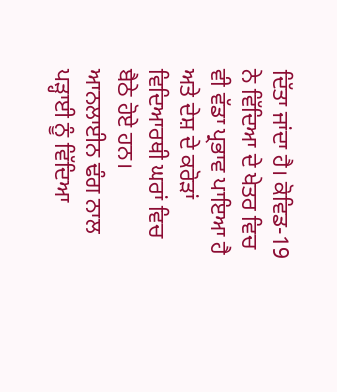ਦਿੱਤਾ ਜਾਂਦਾ ਹੈ। ਕੋਵਿਡ-19 ਨੇ ਵਿੱਦਿਆ ਦੇ ਖੇਤਰ ਵਿਚ ਵੀ ਵੱਡਾ ਪ੍ਰਭਾਵ ਪਾਇਆ ਹੈ ਅਤੇ ਦੇਸ਼ ਦੇ ਕਰੋੜਾਂ ਵਿਦਿਆਰਥੀ ਘਰਾਂ ਵਿਚ ਬੈਠੇ ਹੋਏ ਹਨ। ਆਨਲਾਈਨ ਢੰਗ ਨਾਲ ਪੜ੍ਹਾਈ ਨੂੰ ਵਿੱਦਿਆ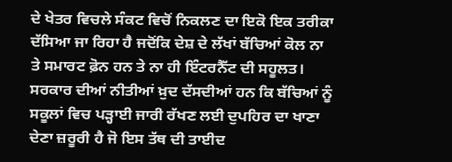ਦੇ ਖੇਤਰ ਵਿਚਲੇ ਸੰਕਟ ਵਿਚੋਂ ਨਿਕਲਣ ਦਾ ਇਕੋ ਇਕ ਤਰੀਕਾ ਦੱਸਿਆ ਜਾ ਰਿਹਾ ਹੈ ਜਦੋਂਕਿ ਦੇਸ਼ ਦੇ ਲੱਖਾਂ ਬੱਚਿਆਂ ਕੋਲ ਨਾ ਤੇ ਸਮਾਰਟ ਫ਼ੋਨ ਹਨ ਤੇ ਨਾ ਹੀ ਇੰਟਰਨੈੱਟ ਦੀ ਸਹੂਲਤ। ਸਰਕਾਰ ਦੀਆਂ ਨੀਤੀਆਂ ਖ਼ੁਦ ਦੱਸਦੀਆਂ ਹਨ ਕਿ ਬੱਚਿਆਂ ਨੂੰ ਸਕੂਲਾਂ ਵਿਚ ਪੜ੍ਹਾਈ ਜਾਰੀ ਰੱਖਣ ਲਈ ਦੁਪਹਿਰ ਦਾ ਖਾਣਾ ਦੇਣਾ ਜ਼ਰੂਰੀ ਹੈ ਜੋ ਇਸ ਤੱਥ ਦੀ ਤਾਈਦ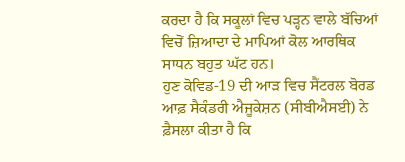ਕਰਦਾ ਹੈ ਕਿ ਸਕੂਲਾਂ ਵਿਚ ਪੜ੍ਹਨ ਵਾਲੇ ਬੱਚਿਆਂ ਵਿਚੋਂ ਜ਼ਿਆਦਾ ਦੇ ਮਾਪਿਆਂ ਕੋਲ ਆਰਥਿਕ ਸਾਧਨ ਬਹੁਤ ਘੱਟ ਹਨ।
ਹੁਣ ਕੋਵਿਡ-19 ਦੀ ਆੜ ਵਿਚ ਸੈਂਟਰਲ ਬੋਰਡ ਆਫ਼ ਸੈਕੰਡਰੀ ਐਜੂਕੇਸ਼ਨ (ਸੀਬੀਐਸਈ) ਨੇ ਫ਼ੈਸਲਾ ਕੀਤਾ ਹੈ ਕਿ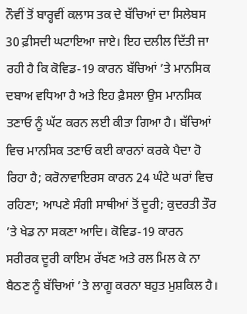ਨੌਵੀਂ ਤੋਂ ਬਾਰ੍ਹਵੀਂ ਕਲਾਸ ਤਕ ਦੇ ਬੱਚਿਆਂ ਦਾ ਸਿਲੇਬਸ 30 ਫ਼ੀਸਦੀ ਘਟਾਇਆ ਜਾਏ। ਇਹ ਦਲੀਲ ਦਿੱਤੀ ਜਾ ਰਹੀ ਹੈ ਕਿ ਕੋਵਿਡ-19 ਕਾਰਨ ਬੱਚਿਆਂ ’ਤੇ ਮਾਨਸਿਕ ਦਬਾਅ ਵਧਿਆ ਹੈ ਅਤੇ ਇਹ ਫ਼ੈਸਲਾ ਉਸ ਮਾਨਸਿਕ ਤਣਾਓ ਨੂੰ ਘੱਟ ਕਰਨ ਲਈ ਕੀਤਾ ਗਿਆ ਹੈ। ਬੱਚਿਆਂ ਵਿਚ ਮਾਨਸਿਕ ਤਣਾਓ ਕਈ ਕਾਰਨਾਂ ਕਰਕੇ ਪੈਦਾ ਹੋ ਰਿਹਾ ਹੈ; ਕਰੋਨਾਵਾਇਰਸ ਕਾਰਨ 24 ਘੰਟੇ ਘਰਾਂ ਵਿਚ ਰਹਿਣਾ; ਆਪਣੇ ਸੰਗੀ ਸਾਥੀਆਂ ਤੋਂ ਦੂਰੀ; ਕੁਦਰਤੀ ਤੌਰ ’ਤੇ ਖੇਡ ਨਾ ਸਕਣਾ ਆਦਿ। ਕੋਵਿਡ-19 ਕਾਰਨ ਸਰੀਰਕ ਦੂਰੀ ਕਾਇਮ ਰੱਖਣ ਅਤੇ ਰਲ ਮਿਲ ਕੇ ਨਾ ਬੈਠਣ ਨੂੰ ਬੱਚਿਆਂ ’ਤੇ ਲਾਗੂ ਕਰਨਾ ਬਹੁਤ ਮੁਸ਼ਕਿਲ ਹੈ।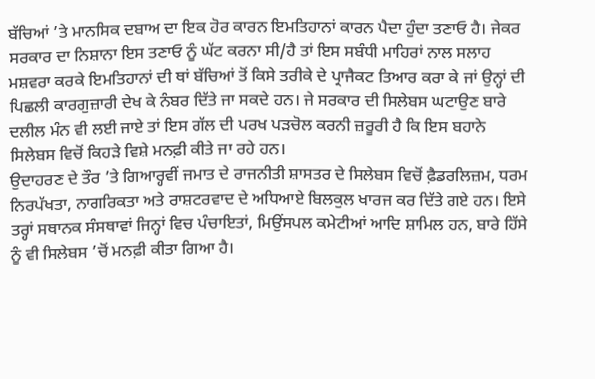ਬੱਚਿਆਂ ’ਤੇ ਮਾਨਸਿਕ ਦਬਾਅ ਦਾ ਇਕ ਹੋਰ ਕਾਰਨ ਇਮਤਿਹਾਨਾਂ ਕਾਰਨ ਪੈਦਾ ਹੁੰਦਾ ਤਣਾਓ ਹੈ। ਜੇਕਰ ਸਰਕਾਰ ਦਾ ਨਿਸ਼ਾਨਾ ਇਸ ਤਣਾਓ ਨੂੰ ਘੱਟ ਕਰਨਾ ਸੀ/ਹੈ ਤਾਂ ਇਸ ਸਬੰਧੀ ਮਾਹਿਰਾਂ ਨਾਲ ਸਲਾਹ ਮਸ਼ਵਰਾ ਕਰਕੇ ਇਮਤਿਹਾਨਾਂ ਦੀ ਥਾਂ ਬੱਚਿਆਂ ਤੋਂ ਕਿਸੇ ਤਰੀਕੇ ਦੇ ਪ੍ਰਾਜੈਕਟ ਤਿਆਰ ਕਰਾ ਕੇ ਜਾਂ ਉਨ੍ਹਾਂ ਦੀ ਪਿਛਲੀ ਕਾਰਗੁਜ਼ਾਰੀ ਦੇਖ ਕੇ ਨੰਬਰ ਦਿੱਤੇ ਜਾ ਸਕਦੇ ਹਨ। ਜੇ ਸਰਕਾਰ ਦੀ ਸਿਲੇਬਸ ਘਟਾਉਣ ਬਾਰੇ ਦਲੀਲ ਮੰਨ ਵੀ ਲਈ ਜਾਏ ਤਾਂ ਇਸ ਗੱਲ ਦੀ ਪਰਖ ਪੜਚੋਲ ਕਰਨੀ ਜ਼ਰੂਰੀ ਹੈ ਕਿ ਇਸ ਬਹਾਨੇ ਸਿਲੇਬਸ ਵਿਚੋਂ ਕਿਹੜੇ ਵਿਸ਼ੇ ਮਨਫ਼ੀ ਕੀਤੇ ਜਾ ਰਹੇ ਹਨ।
ਉਦਾਹਰਣ ਦੇ ਤੌਰ ’ਤੇ ਗਿਆਰ੍ਹਵੀਂ ਜਮਾਤ ਦੇ ਰਾਜਨੀਤੀ ਸ਼ਾਸਤਰ ਦੇ ਸਿਲੇਬਸ ਵਿਚੋਂ ਫ਼ੈਡਰਲਿਜ਼ਮ, ਧਰਮ ਨਿਰਪੱਖਤਾ, ਨਾਗਰਿਕਤਾ ਅਤੇ ਰਾਸ਼ਟਰਵਾਦ ਦੇ ਅਧਿਆਏ ਬਿਲਕੁਲ ਖਾਰਜ ਕਰ ਦਿੱਤੇ ਗਏ ਹਨ। ਇਸੇ ਤਰ੍ਹਾਂ ਸਥਾਨਕ ਸੰਸਥਾਵਾਂ ਜਿਨ੍ਹਾਂ ਵਿਚ ਪੰਚਾਇਤਾਂ, ਮਿਉਂਸਪਲ ਕਮੇਟੀਆਂ ਆਦਿ ਸ਼ਾਮਿਲ ਹਨ, ਬਾਰੇ ਹਿੱਸੇ ਨੂੰ ਵੀ ਸਿਲੇਬਸ ’ਚੋਂ ਮਨਫ਼ੀ ਕੀਤਾ ਗਿਆ ਹੈ।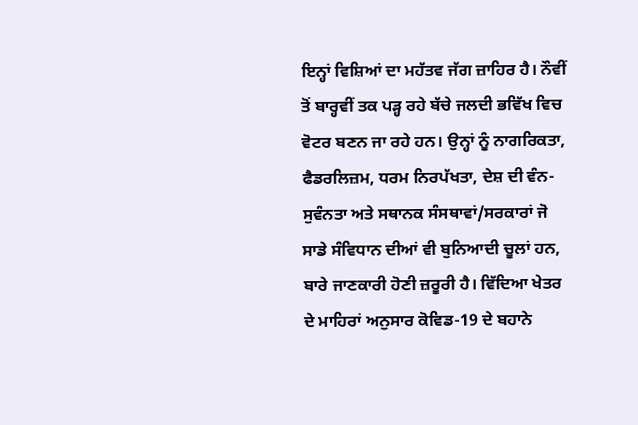ਇਨ੍ਹਾਂ ਵਿਸ਼ਿਆਂ ਦਾ ਮਹੱਤਵ ਜੱਗ ਜ਼ਾਹਿਰ ਹੈ। ਨੌਵੀਂ ਤੋਂ ਬਾਰ੍ਹਵੀਂ ਤਕ ਪੜ੍ਹ ਰਹੇ ਬੱਚੇ ਜਲਦੀ ਭਵਿੱਖ ਵਿਚ ਵੋਟਰ ਬਣਨ ਜਾ ਰਹੇ ਹਨ। ਉਨ੍ਹਾਂ ਨੂੰ ਨਾਗਰਿਕਤਾ, ਫੈਡਰਲਿਜ਼ਮ, ਧਰਮ ਨਿਰਪੱਖਤਾ, ਦੇਸ਼ ਦੀ ਵੰਨ-ਸੁਵੰਨਤਾ ਅਤੇ ਸਥਾਨਕ ਸੰਸਥਾਵਾਂ/ਸਰਕਾਰਾਂ ਜੋ ਸਾਡੇ ਸੰਵਿਧਾਨ ਦੀਆਂ ਵੀ ਬੁਨਿਆਦੀ ਚੂਲਾਂ ਹਨ, ਬਾਰੇ ਜਾਣਕਾਰੀ ਹੋਣੀ ਜ਼ਰੂਰੀ ਹੈ। ਵਿੱਦਿਆ ਖੇਤਰ ਦੇ ਮਾਹਿਰਾਂ ਅਨੁਸਾਰ ਕੋਵਿਡ-19 ਦੇ ਬਹਾਨੇ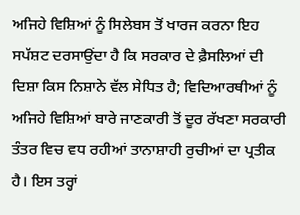ਅਜਿਹੇ ਵਿਸ਼ਿਆਂ ਨੂੰ ਸਿਲੇਬਸ ਤੋਂ ਖਾਰਜ ਕਰਨਾ ਇਹ ਸਪੱਸ਼ਟ ਦਰਸਾਉਂਦਾ ਹੈ ਕਿ ਸਰਕਾਰ ਦੇ ਫ਼ੈਸਲਿਆਂ ਦੀ ਦਿਸ਼ਾ ਕਿਸ ਨਿਸ਼ਾਨੇ ਵੱਲ ਸੇਧਿਤ ਹੈ; ਵਿਦਿਆਰਥੀਆਂ ਨੂੰ ਅਜਿਹੇ ਵਿਸ਼ਿਆਂ ਬਾਰੇ ਜਾਣਕਾਰੀ ਤੋਂ ਦੂਰ ਰੱਖਣਾ ਸਰਕਾਰੀ ਤੰਤਰ ਵਿਚ ਵਧ ਰਹੀਆਂ ਤਾਨਾਸ਼ਾਹੀ ਰੁਚੀਆਂ ਦਾ ਪ੍ਰਤੀਕ ਹੈ। ਇਸ ਤਰ੍ਹਾਂ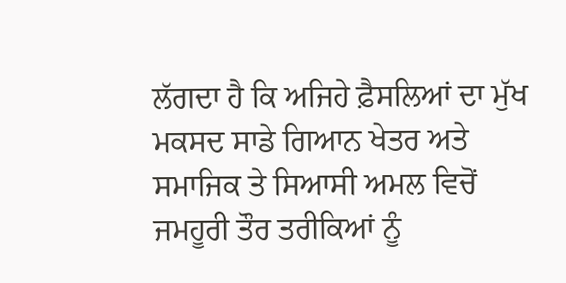ਲੱਗਦਾ ਹੈ ਕਿ ਅਜਿਹੇ ਫ਼ੈਸਲਿਆਂ ਦਾ ਮੁੱਖ ਮਕਸਦ ਸਾਡੇ ਗਿਆਨ ਖੇਤਰ ਅਤੇ ਸਮਾਜਿਕ ਤੇ ਸਿਆਸੀ ਅਮਲ ਵਿਚੋਂ ਜਮਹੂਰੀ ਤੌਰ ਤਰੀਕਿਆਂ ਨੂੰ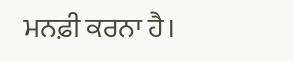ਮਨਫ਼ੀ ਕਰਨਾ ਹੈ।